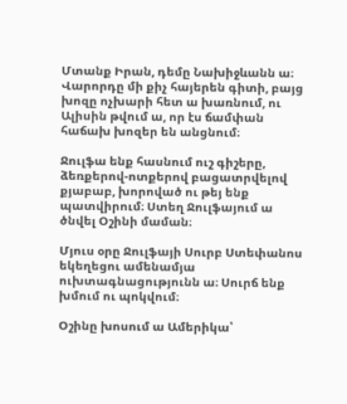Մտանք Իրան, դեմը Նախիջևանն ա։ Վարորդը մի քիչ հայերեն գիտի, բայց խոզը ոչխարի հետ ա խառնում, ու Ալիսին թվում ա, որ էս ճամփան հաճախ խոզեր են անցնում։

Ջուլֆա ենք հասնում ուշ գիշերը, ձեռքերով-ոտքերով բացատրվելով քյաբաբ, խորոված ու թեյ ենք պատվիրում։ Ստեղ Ջուլֆայում ա ծնվել Օշինի մաման։

Մյուս օրը Ջուլֆայի Սուրբ Ստեփանոս եկեղեցու ամենամյա ուխտագնացությունն ա։ Սուրճ ենք խմում ու պոկվում։

Օշինը խոսում ա Ամերիկա՝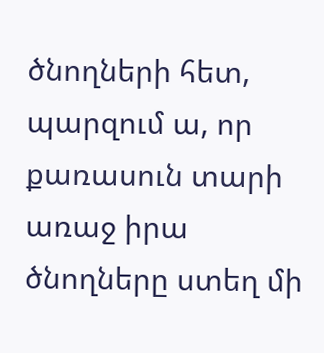ծնողների հետ, պարզում ա, որ քառասուն տարի առաջ իրա ծնողները ստեղ մի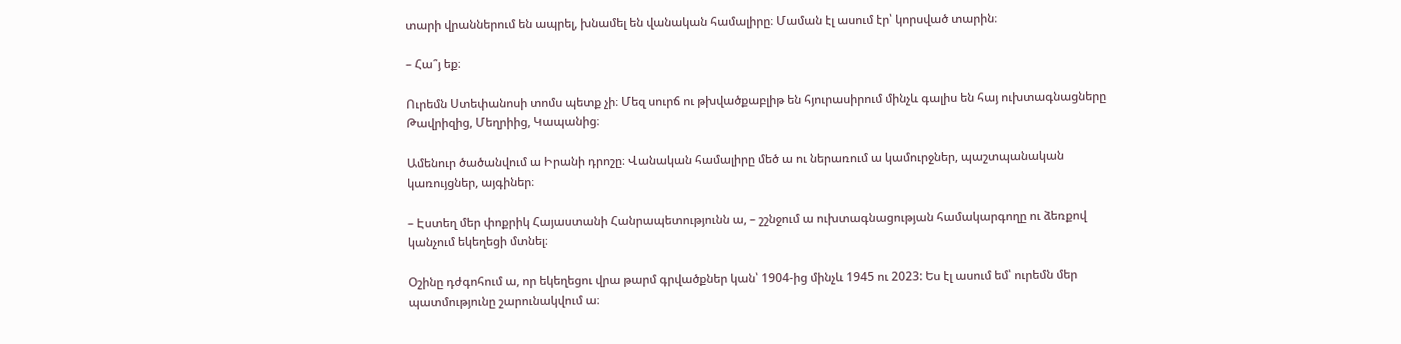տարի վրաններում են ապրել, խնամել են վանական համալիրը։ Մաման էլ ասում էր՝ կորսված տարին։

– Հա՞յ եք։

Ուրեմն Ստեփանոսի տոմս պետք չի։ Մեզ սուրճ ու թխվածքաբլիթ են հյուրասիրում մինչև գալիս են հայ ուխտագնացները Թավրիզից, Մեղրիից, Կապանից։

Ամենուր ծածանվում ա Իրանի դրոշը։ Վանական համալիրը մեծ ա ու ներառում ա կամուրջներ, պաշտպանական կառույցներ, այգիներ։

– Էստեղ մեր փոքրիկ Հայաստանի Հանրապետությունն ա, – շշնջում ա ուխտագնացության համակարգողը ու ձեռքով կանչում եկեղեցի մտնել։

Օշինը դժգոհում ա, որ եկեղեցու վրա թարմ գրվածքներ կան՝ 1904-ից մինչև 1945 ու 2023: Ես էլ ասում եմ՝ ուրեմն մեր պատմությունը շարունակվում ա։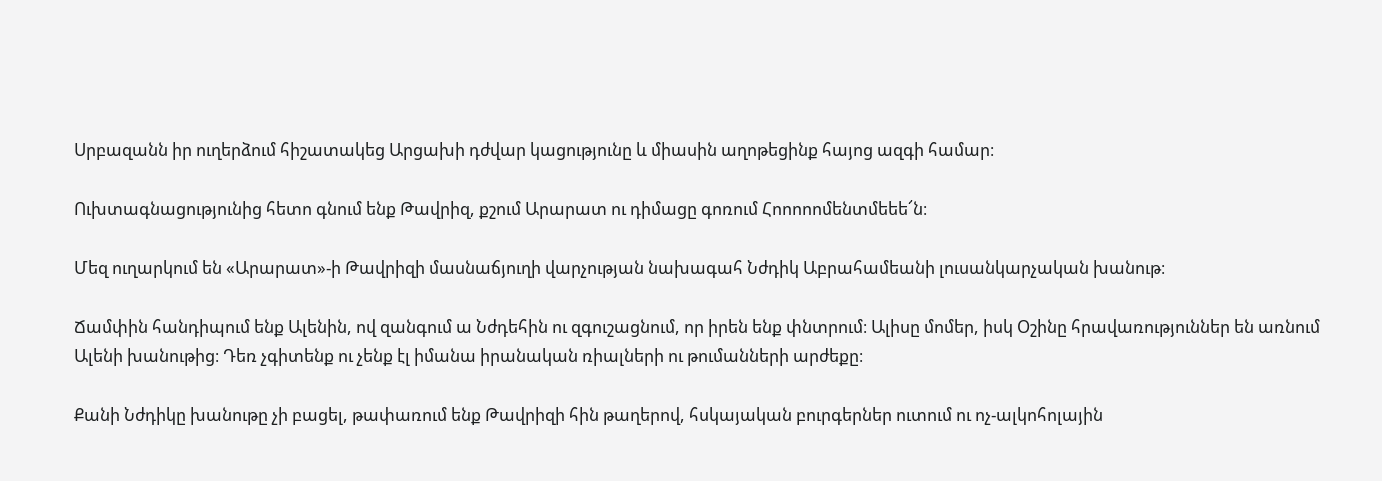Սրբազանն իր ուղերձում հիշատակեց Արցախի դժվար կացությունը և միասին աղոթեցինք հայոց ազգի համար։

Ուխտագնացությունից հետո գնում ենք Թավրիզ, քշում Արարատ ու դիմացը գոռում Հոոոոոմենտմեեե՜ն։

Մեզ ուղարկում են «Արարատ»-ի Թավրիզի մասնաճյուղի վարչության նախագահ Նժդիկ Աբրահամեանի լուսանկարչական խանութ։

Ճամփին հանդիպում ենք Ալենին, ով զանգում ա Նժդեհին ու զգուշացնում, որ իրեն ենք փնտրում։ Ալիսը մոմեր, իսկ Օշինը հրավառություններ են առնում Ալենի խանութից։ Դեռ չգիտենք ու չենք էլ իմանա իրանական ռիալների ու թումանների արժեքը։

Քանի Նժդիկը խանութը չի բացել, թափառում ենք Թավրիզի հին թաղերով, հսկայական բուրգերներ ուտում ու ոչ-ալկոհոլային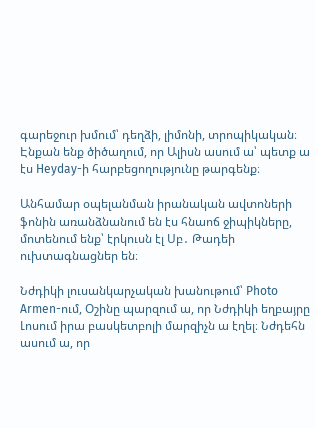գարեջուր խմում՝ դեղձի, լիմոնի, տրոպիկական։ Էնքան ենք ծիծաղում, որ Ալիսն ասում ա՝ պետք ա էս Heyday-ի հարբեցողությունը թարգենք։

Անհամար օպելանման իրանական ավտոների ֆոնին առանձնանում են էս հնաոճ ջիպիկները, մոտենում ենք՝ էրկուսն էլ Սբ․ Թադեի ուխտագնացներ են։

Նժդիկի լուսանկարչական խանութում՝ Photo Armen-ում, Օշինը պարզում ա, որ Նժդիկի եղբայրը Լոսում իրա բասկետբոլի մարզիչն ա էղել։ Նժդեհն ասում ա, որ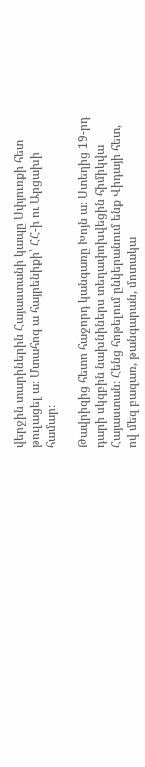վերջին տարիներին Հայաստանի կապը Սփյուռքի հետ թուլացել ա։ Մտահոգ ա հայրենիքի՝ ՀՀ-ի ու Արցախի համար։

Թավրիզից հետո հաջորդ կանգառը Խոյն ա։ Ստեղից 19-րդ դարի սկզբին նախնիներս տեղափոխվեցին հիմիկվա Հայաստան։ Հենց հոթելում ընկերանում ենք Վիդայի հետ, ով մեզ բազառ, թանգարան, մոտակա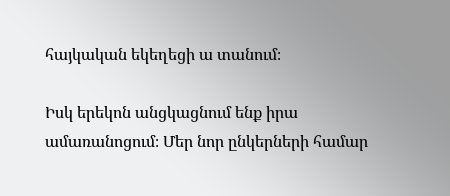հայկական եկեղեցի ա տանում։

Իսկ երեկոն անցկացնում ենք իրա ամառանոցում։ Մեր նոր ընկերների համար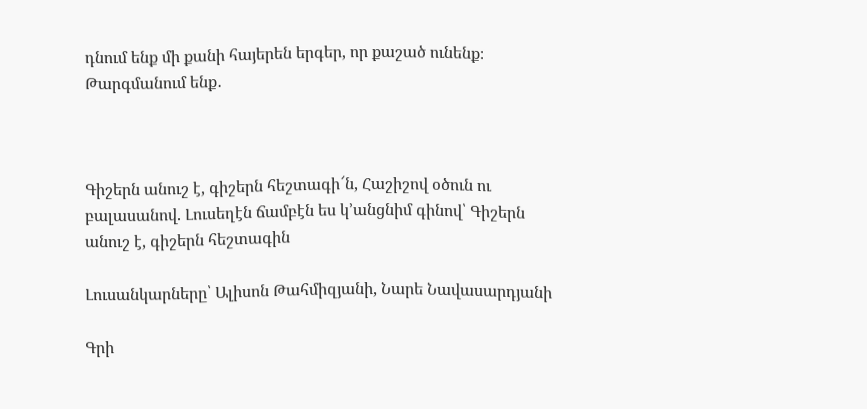դնում ենք մի քանի հայերեն երգեր, որ քաշած ունենք։ Թարգմանում ենք․



Գիշերն անուշ է, գիշերն հեշտագի՜ն, Հաշիշով օծուն ու բալասանով. Լուսեղէն ճամբէն ես կ’անցնիմ գինով՝ Գիշերն անուշ է, գիշերն հեշտագին

Լուսանկարները՝ Ալիսոն Թահմիզյանի, Նարե Նավասարդյանի

Գրի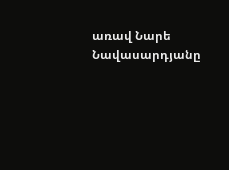առավ Նարե Նավասարդյանը